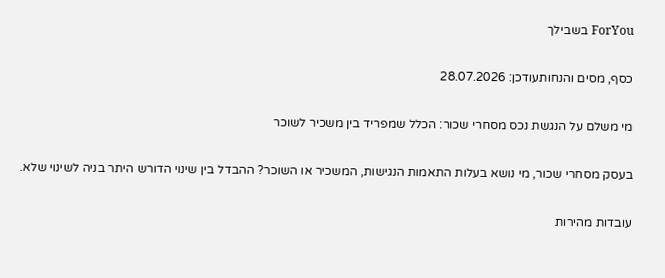ForYou בשבילך

כסף, מסים והנחותעודכן: 28.07.2026

מי משלם על הנגשת נכס מסחרי שכור: הכלל שמפריד בין משכיר לשוכר

בעסק מסחרי שכור, מי נושא בעלות התאמות הנגישות, המשכיר או השוכר? ההבדל בין שינוי הדורש היתר בניה לשינוי שלא.

עובדות מהירות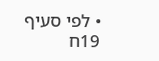• לפי סעיף 19ח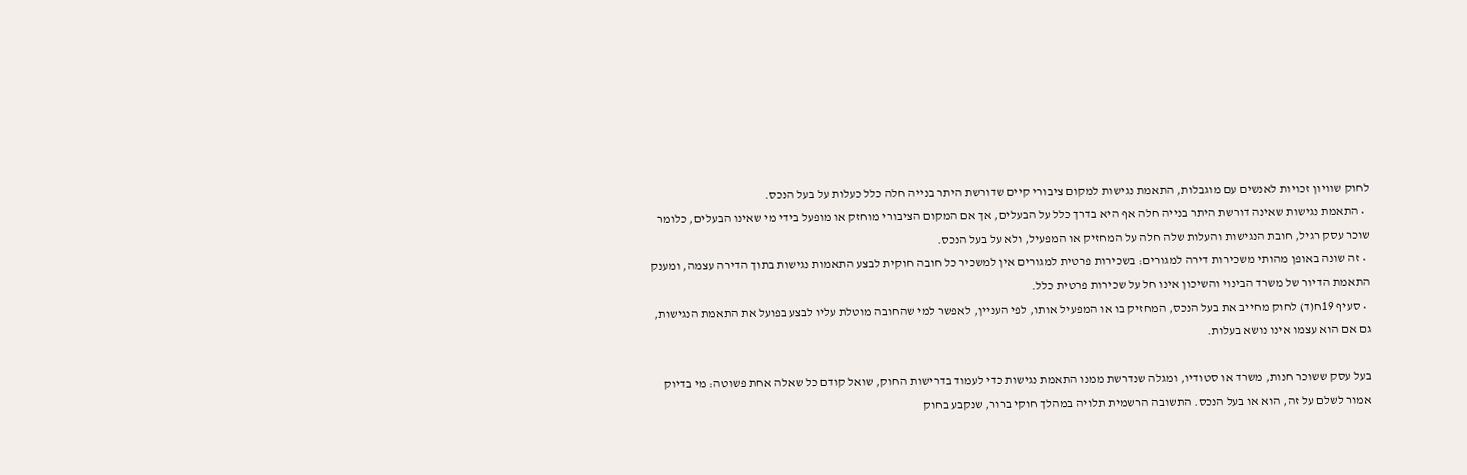לחוק שוויון זכויות לאנשים עם מוגבלות, התאמת נגישות למקום ציבורי קיים שדורשת היתר בנייה חלה כלל כעלות על בעל הנכס.
  • התאמת נגישות שאינה דורשת היתר בנייה חלה אף היא בדרך כלל על הבעלים, אך אם המקום הציבורי מוחזק או מופעל בידי מי שאינו הבעלים, כלומר שוכר עסק רגיל, חובת הנגישות והעלות שלה חלה על המחזיק או המפעיל, ולא על בעל הנכס.
  • זה שונה באופן מהותי משכירות דירה למגורים: בשכירות פרטית למגורים אין למשכיר כל חובה חוקית לבצע התאמות נגישות בתוך הדירה עצמה, ומענק התאמת הדיור של משרד הבינוי והשיכון אינו חל על שכירות פרטית כלל.
  • סעיף 19ח(ד) לחוק מחייב את בעל הנכס, המחזיק בו או המפעיל אותו, לפי העניין, לאפשר למי שהחובה מוטלת עליו לבצע בפועל את התאמת הנגישות, גם אם הוא עצמו אינו נושא בעלות.

בעל עסק ששוכר חנות, משרד או סטודיו, ומגלה שנדרשת ממנו התאמת נגישות כדי לעמוד בדרישות החוק, שואל קודם כל שאלה אחת פשוטה: מי בדיוק אמור לשלם על זה, הוא או בעל הנכס. התשובה הרשמית תלויה במהלך חוקי ברור, שנקבע בחוק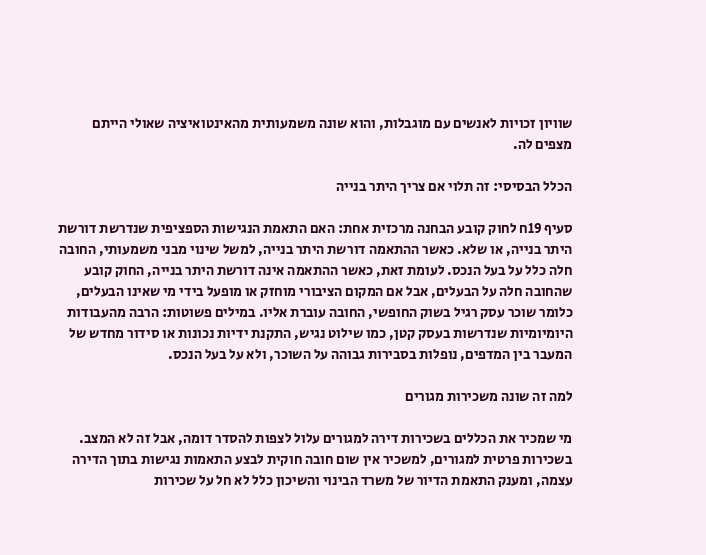שוויון זכויות לאנשים עם מוגבלות, והוא שונה משמעותית מהאינטואיציה שאולי הייתם מצפים לה.

הכלל הבסיסי: זה תלוי אם צריך היתר בנייה

סעיף 19ח לחוק קובע הבחנה מרכזית אחת: האם התאמת הנגישות הספציפית שנדרשת דורשת היתר בנייה, או שלא. כאשר ההתאמה דורשת היתר בנייה, למשל שינוי מבני משמעותי, החובה חלה כלל על בעל הנכס. לעומת זאת, כאשר ההתאמה אינה דורשת היתר בנייה, החוק קובע שהחובה חלה על הבעלים, אבל אם המקום הציבורי מוחזק או מופעל בידי מי שאינו הבעלים, כלומר שוכר עסק רגיל בשוק החופשי, החובה עוברת אליו. במילים פשוטות: הרבה מהעבודות היומיומיות שנדרשות בעסק קטן, כמו שילוט נגיש, התקנת ידיות נכונות או סידור מחדש של המעבר בין המדפים, נופלות בסבירות גבוהה על השוכר, ולא על בעל הנכס.

למה זה שונה משכירות מגורים

מי שמכיר את הכללים בשכירות דירה למגורים עלול לצפות להסדר דומה, אבל זה לא המצב. בשכירות פרטית למגורים, למשכיר אין שום חובה חוקית לבצע התאמות נגישות בתוך הדירה עצמה, ומענק התאמת הדיור של משרד הבינוי והשיכון כלל לא חל על שכירות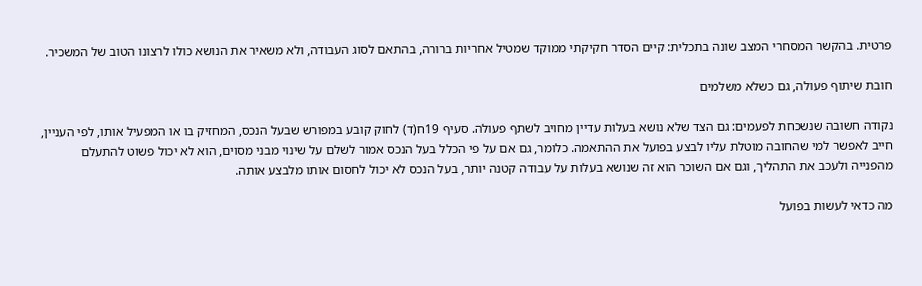פרטית. בהקשר המסחרי המצב שונה בתכלית: קיים הסדר חקיקתי ממוקד שמטיל אחריות ברורה, בהתאם לסוג העבודה, ולא משאיר את הנושא כולו לרצונו הטוב של המשכיר.

חובת שיתוף פעולה, גם כשלא משלמים

נקודה חשובה שנשכחת לפעמים: גם הצד שלא נושא בעלות עדיין מחויב לשתף פעולה. סעיף 19ח(ד) לחוק קובע במפורש שבעל הנכס, המחזיק בו או המפעיל אותו, לפי העניין, חייב לאפשר למי שהחובה מוטלת עליו לבצע בפועל את ההתאמה. כלומר, גם אם על פי הכלל בעל הנכס אמור לשלם על שינוי מבני מסוים, הוא לא יכול פשוט להתעלם מהפנייה ולעכב את התהליך, וגם אם השוכר הוא זה שנושא בעלות על עבודה קטנה יותר, בעל הנכס לא יכול לחסום אותו מלבצע אותה.

מה כדאי לעשות בפועל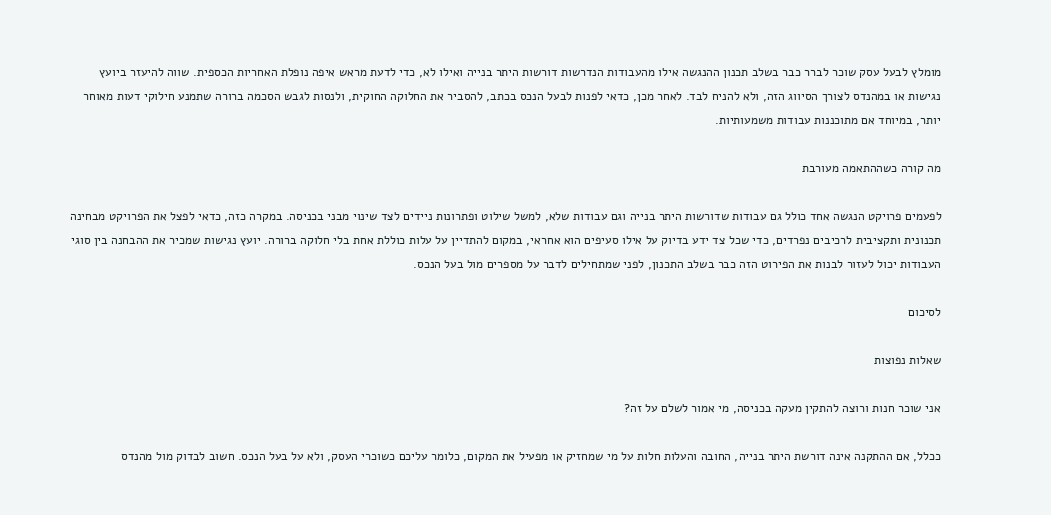מומלץ לבעל עסק שוכר לברר כבר בשלב תכנון ההנגשה אילו מהעבודות הנדרשות דורשות היתר בנייה ואילו לא, כדי לדעת מראש איפה נופלת האחריות הכספית. שווה להיעזר ביועץ נגישות או במהנדס לצורך הסיווג הזה, ולא להניח לבד. לאחר מכן, כדאי לפנות לבעל הנכס בכתב, להסביר את החלוקה החוקית, ולנסות לגבש הסכמה ברורה שתמנע חילוקי דעות מאוחר יותר, במיוחד אם מתוכננות עבודות משמעותיות.

מה קורה כשההתאמה מעורבת

לפעמים פרויקט הנגשה אחד כולל גם עבודות שדורשות היתר בנייה וגם עבודות שלא, למשל שילוט ופתרונות ניידים לצד שינוי מבני בכניסה. במקרה כזה, כדאי לפצל את הפרויקט מבחינה תכנונית ותקציבית לרכיבים נפרדים, כדי שכל צד ידע בדיוק על אילו סעיפים הוא אחראי, במקום להתדיין על עלות כוללת אחת בלי חלוקה ברורה. יועץ נגישות שמכיר את ההבחנה בין סוגי העבודות יכול לעזור לבנות את הפירוט הזה כבר בשלב התכנון, לפני שמתחילים לדבר על מספרים מול בעל הנכס.

לסיכום

שאלות נפוצות

אני שוכר חנות ורוצה להתקין מעקה בכניסה, מי אמור לשלם על זה?

ככלל, אם ההתקנה אינה דורשת היתר בנייה, החובה והעלות חלות על מי שמחזיק או מפעיל את המקום, כלומר עליכם כשוכרי העסק, ולא על בעל הנכס. חשוב לבדוק מול מהנדס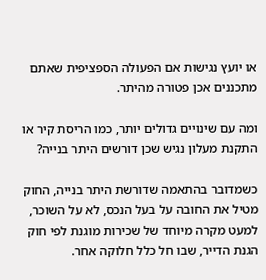או יועץ נגישות אם הפעולה הספציפית שאתם מתכננים אכן פטורה מהיתר.

ומה עם שינויים גדולים יותר, כמו הריסת קיר או התקנת מעלון נגיש שכן דורשים היתר בנייה?

כשמדובר בהתאמה שדורשת היתר בנייה, החוק מטיל את החובה על בעל הנכס, לא על השוכר, למעט מקרה מיוחד של שכירות מוגנת לפי חוק הגנת הדייר, שבו חל כלל חלוקה אחר.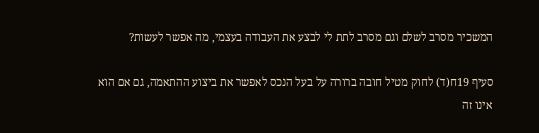המשכיר מסרב לשלם וגם מסרב לתת לי לבצע את העבודה בעצמי, מה אפשר לעשות?

סעיף 19ח(ד) לחוק מטיל חובה ברורה על בעל הנכס לאפשר את ביצוע ההתאמה, גם אם הוא אינו זה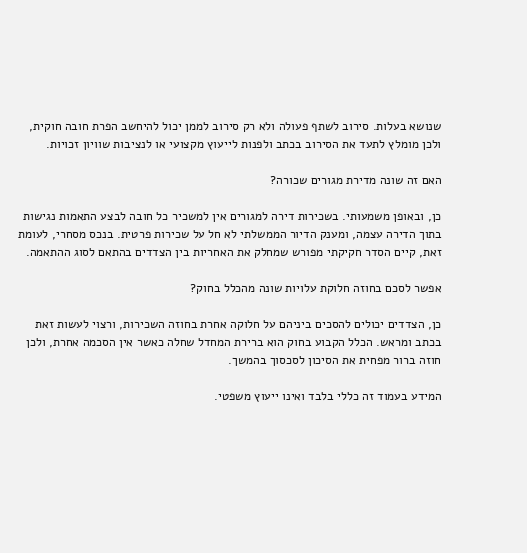שנושא בעלות. סירוב לשתף פעולה ולא רק סירוב לממן יכול להיחשב הפרת חובה חוקית, ולכן מומלץ לתעד את הסירוב בכתב ולפנות לייעוץ מקצועי או לנציבות שוויון זכויות.

האם זה שונה מדירת מגורים שכורה?

כן, ובאופן משמעותי. בשכירות דירה למגורים אין למשכיר כל חובה לבצע התאמות נגישות בתוך הדירה עצמה, ומענק הדיור הממשלתי לא חל על שכירות פרטית. בנכס מסחרי, לעומת זאת, קיים הסדר חקיקתי מפורש שמחלק את האחריות בין הצדדים בהתאם לסוג ההתאמה.

אפשר לסכם בחוזה חלוקת עלויות שונה מהכלל בחוק?

כן, הצדדים יכולים להסכים ביניהם על חלוקה אחרת בחוזה השכירות, ורצוי לעשות זאת בכתב ומראש. הכלל הקבוע בחוק הוא ברירת המחדל שחלה כאשר אין הסכמה אחרת, ולכן חוזה ברור מפחית את הסיכון לסכסוך בהמשך.

המידע בעמוד זה כללי בלבד ואינו ייעוץ משפטי.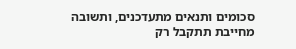סכומים ותנאים מתעדכנים, ותשובה מחייבת תתקבל רק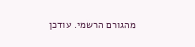מהגורם הרשמי. עודכן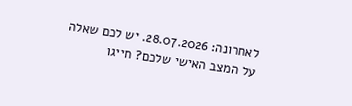לאחרונה: 28.07.2026. יש לכם שאלה על המצב האישי שלכם? חייגו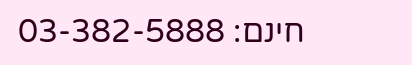חינם: 03-382-5888